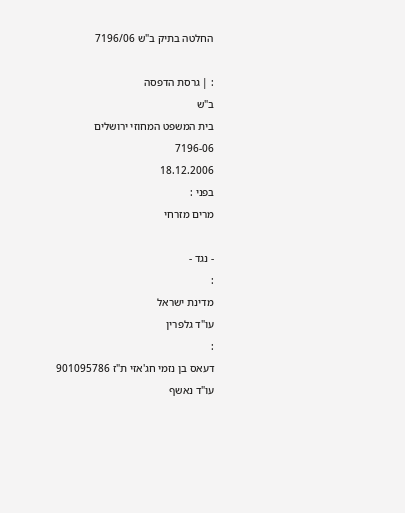החלטה בתיק ב"ש 7196/06

: | גרסת הדפסה
ב"ש
בית המשפט המחוזי ירושלים
7196-06
18.12.2006
בפני :
מרים מזרחי

- נגד -
:
מדינת ישראל
עו"ד גלפרין
:
דעאס בן נזמי חג'אזי ת"ז 901095786
עו"ד נאשף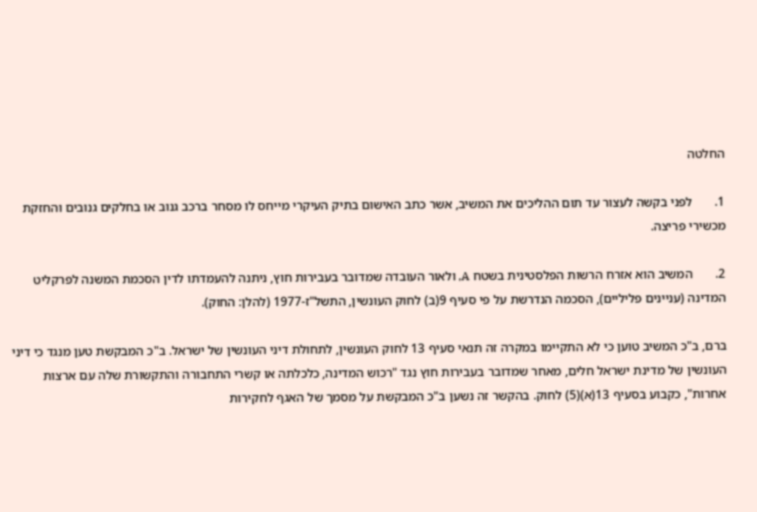החלטה

1.       לפני בקשה לעצור עד תום ההליכים את המשיב, אשר כתב האישום בתיק העיקרי מייחס לו מסחר ברכב גנוב או בחלקים גנובים והחזקת מכשירי פריצה.

2.       המשיב הוא אזרח הרשות הפלסטינית בשטח A, ולאור העובדה שמדובר בעבירות חוץ, ניתנה להעמדתו לדין הסכמת המשנה לפרקליט המדינה (עניינים פליליים), הסכמה הנדרשת על פי סעיף 9(ב) לחוק העונשין, התשל"ז-1977 (להלן: החוק).

ברם, ב"כ המשיב טוען כי לא התקיימו במקרה זה תנאי סעיף 13 לחוק העונשין, לתחולת דיני העונשין של ישראל. ב"כ המבקשת טען מנגד כי דיני העונשין של מדינת ישראל חלים, מאחר שמדובר בעבירות חוץ נגד "רכוש המדינה, כלכלתה או קשרי התחבורה והתקשורת שלה עם ארצות אחרות", כקבוע בסעיף 13(א)(5) לחוק. בהקשר זה נשען ב"כ המבקשת על מסמך של האגף לחקירות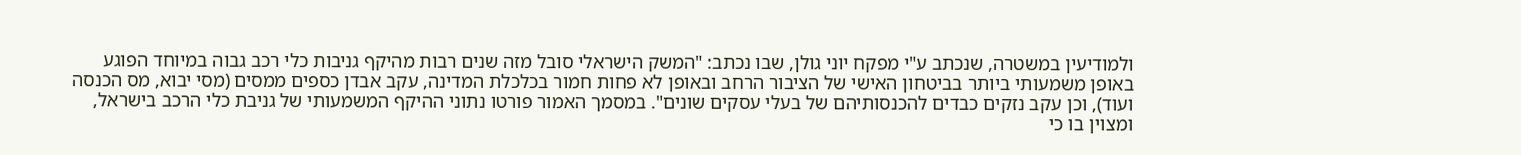ולמודיעין במשטרה, שנכתב ע"י מפקח יוני גולן, שבו נכתב: "המשק הישראלי סובל מזה שנים רבות מהיקף גניבות כלי רכב גבוה במיוחד הפוגע באופן משמעותי ביותר בביטחון האישי של הציבור הרחב ובאופן לא פחות חמור בכלכלת המדינה, עקב אבדן כספים ממסים (מסי יבוא, מס הכנסה ועוד), וכן עקב נזקים כבדים להכנסותיהם של בעלי עסקים שונים". במסמך האמור פורטו נתוני ההיקף המשמעותי של גניבת כלי הרכב בישראל, ומצוין בו כי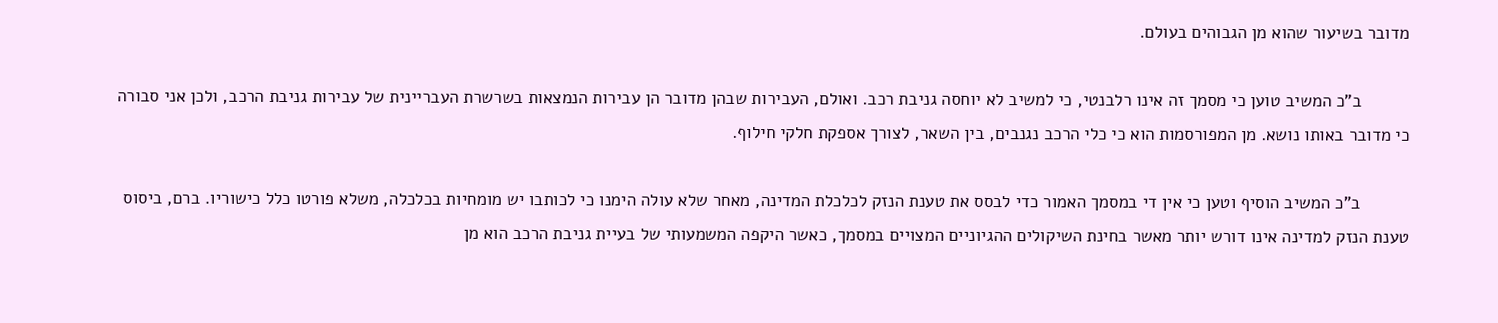מדובר בשיעור שהוא מן הגבוהים בעולם.

          ב"כ המשיב טוען כי מסמך זה אינו רלבנטי, כי למשיב לא יוחסה גניבת רכב. ואולם, העבירות שבהן מדובר הן עבירות הנמצאות בשרשרת העבריינית של עבירות גניבת הרכב, ולכן אני סבורה כי מדובר באותו נושא. מן המפורסמות הוא כי כלי הרכב נגנבים, בין השאר, לצורך אספקת חלקי חילוף.

          ב"כ המשיב הוסיף וטען כי אין די במסמך האמור כדי לבסס את טענת הנזק לכלכלת המדינה, מאחר שלא עולה הימנו כי לכותבו יש מומחיות בכלכלה, משלא פורטו כלל כישוריו. ברם, ביסוס טענת הנזק למדינה אינו דורש יותר מאשר בחינת השיקולים ההגיוניים המצויים במסמך, כאשר היקפה המשמעותי של בעיית גניבת הרכב הוא מן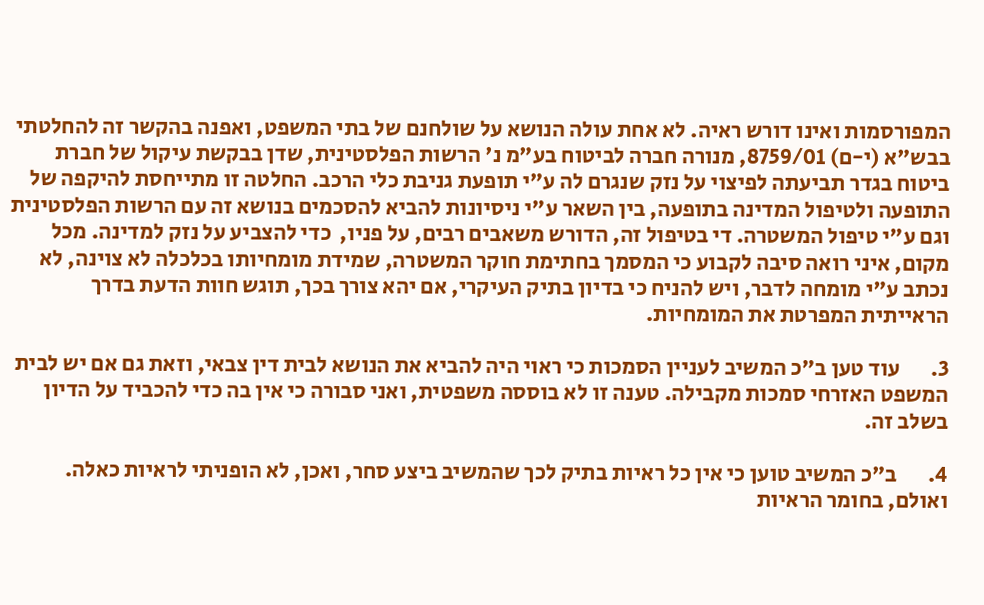המפורסמות ואינו דורש ראיה. לא אחת עולה הנושא על שולחנם של בתי המשפט, ואפנה בהקשר זה להחלטתי בבש"א (י-ם) 8759/01, מנורה חברה לביטוח בע"מ נ' הרשות הפלסטינית, שדן בבקשת עיקול של חברת ביטוח בגדר תביעתה לפיצוי על נזק שנגרם לה ע"י תופעת גניבת כלי הרכב. החלטה זו מתייחסת להיקפה של התופעה ולטיפול המדינה בתופעה, בין השאר ע"י ניסיונות להביא להסכמים בנושא זה עם הרשות הפלסטינית וגם ע"י טיפול המשטרה. די בטיפול זה, הדורש משאבים רבים, על פניו,  כדי להצביע על נזק למדינה. מכל מקום, איני רואה סיבה לקבוע כי המסמך בחתימת חוקר המשטרה, שמידת מומחיותו בכלכלה לא צוינה, לא נכתב ע"י מומחה לדבר, ויש להניח כי בדיון בתיק העיקרי, אם יהא צורך בכך, תוגש חוות הדעת בדרך הראייתית המפרטת את המומחיות.

3.       עוד טען ב"כ המשיב לעניין הסמכות כי ראוי היה להביא את הנושא לבית דין צבאי, וזאת גם אם יש לבית המשפט האזרחי סמכות מקבילה. טענה זו לא בוססה משפטית, ואני סבורה כי אין בה כדי להכביד על הדיון בשלב זה.

4.       ב"כ המשיב טוען כי אין כל ראיות בתיק לכך שהמשיב ביצע סחר, ואכן, לא הופניתי לראיות כאלה. ואולם, בחומר הראיות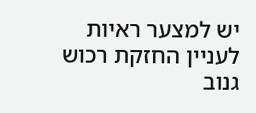יש למצער ראיות לעניין החזקת רכוש גנוב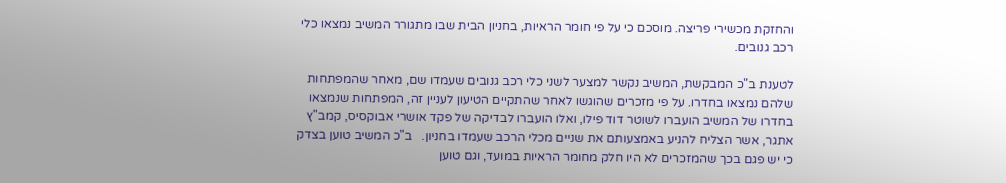והחזקת מכשירי פריצה. מוסכם כי על פי חומר הראיות, בחניון הבית שבו מתגורר המשיב נמצאו כלי רכב גנובים.

לטענת ב"כ המבקשת, המשיב נקשר למצער לשני כלי רכב גנובים שעמדו שם, מאחר שהמפתחות שלהם נמצאו בחדרו. על פי מזכרים שהוגשו לאחר שהתקיים הטיעון לעניין זה, המפתחות שנמצאו בחדרו של המשיב הועברו לשוטר דוד פילו, ואלו הועברו לבדיקה של פקד אושרי אבוקסיס, קמב"ץ אתגר, אשר הצליח להניע באמצעותם את שניים מכלי הרכב שעמדו בחניון.   ב"כ המשיב טוען בצדק כי יש פגם בכך שהמזכרים לא היו חלק מחומר הראיות במועד, וגם טוען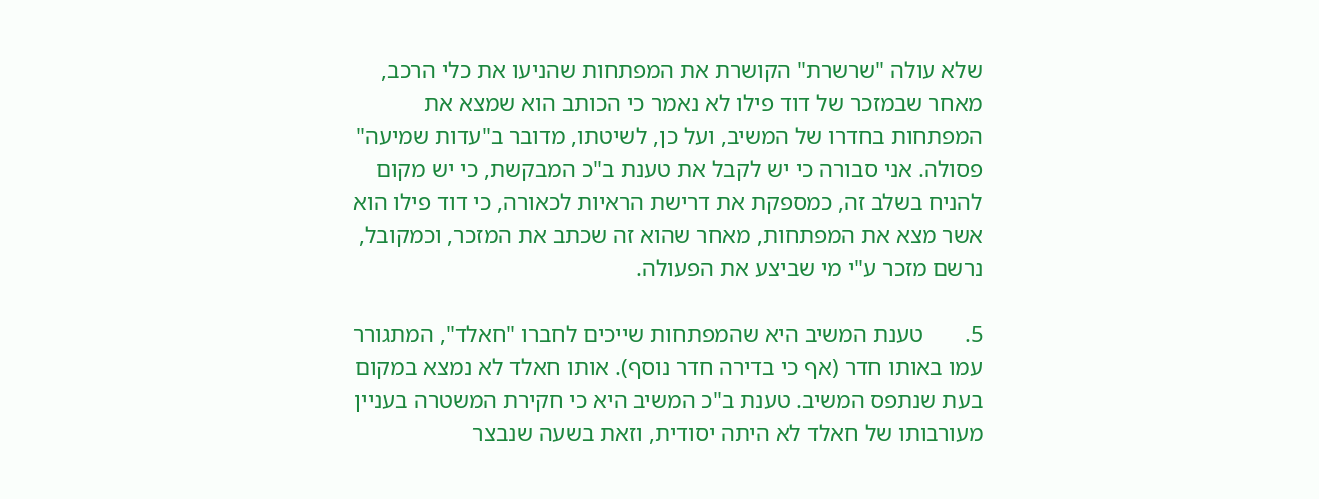שלא עולה "שרשרת" הקושרת את המפתחות שהניעו את כלי הרכב, מאחר שבמזכר של דוד פילו לא נאמר כי הכותב הוא שמצא את המפתחות בחדרו של המשיב, ועל כן, לשיטתו, מדובר ב"עדות שמיעה" פסולה. אני סבורה כי יש לקבל את טענת ב"כ המבקשת, כי יש מקום להניח בשלב זה, כמספקת את דרישת הראיות לכאורה, כי דוד פילו הוא אשר מצא את המפתחות, מאחר שהוא זה שכתב את המזכר, וכמקובל, נרשם מזכר ע"י מי שביצע את הפעולה.

5.       טענת המשיב היא שהמפתחות שייכים לחברו "חאלד", המתגורר עמו באותו חדר (אף כי בדירה חדר נוסף). אותו חאלד לא נמצא במקום בעת שנתפס המשיב. טענת ב"כ המשיב היא כי חקירת המשטרה בעניין מעורבותו של חאלד לא היתה יסודית, וזאת בשעה שנבצר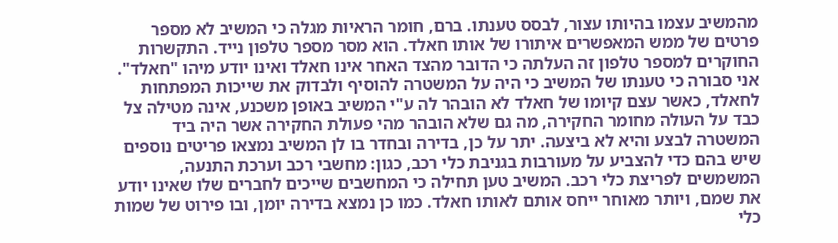מהמשיב עצמו בהיותו עצור, לבסס טענתו. ברם, חומר הראיות מגלה כי המשיב לא מספר פרטים של ממש המאפשרים איתורו של אותו חאלד. הוא מסר מספר טלפון נייד. התקשרות החוקרים למספר טלפון זה העלתה כי הדובר מהצד האחר אינו חאלד ואינו יודע מיהו "חאלד". אני סבורה כי טענתו של המשיב כי היה על המשטרה להוסיף ולבדוק את שייכות המפתחות לחאלד, כאשר עצם קיומו של חאלד לא הובהר לה ע"י המשיב באופן משכנע, אינה מטילה צל כבד על העולה מחומר החקירה, מה גם שלא הובהר מהי פעולת החקירה אשר היה ביד המשטרה לבצע והיא לא ביצעה. יתר על כן, בדירה ובחדר בו לן המשיב נמצאו פריטים נוספים שיש בהם כדי להצביע על מעורבות בגניבת כלי רכב, כגון: מחשבי רכב וערכת התנעה, המשמשים לפריצת כלי רכב. המשיב טען תחילה כי המחשבים שייכים לחברים שלו שאינו יודע את שמם, ויותר מאוחר ייחס אותם לאותו חאלד. כמו כן נמצא בדירה יומן, ובו פירוט של שמות כלי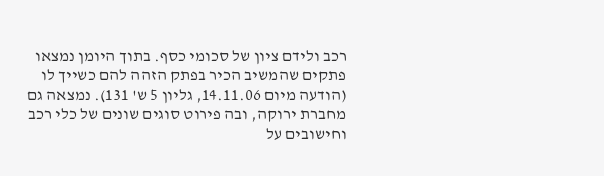רכב ולידם ציון של סכומי כסף. בתוך היומן נמצאו פתקים שהמשיב הכיר בפתק הזהה להם כשייך לו (הודעה מיום 14.11.06, גליון 5 ש' 131). נמצאה גם מחברת ירוקה, ובה פירוט סוגים שונים של כלי רכב וחישובים על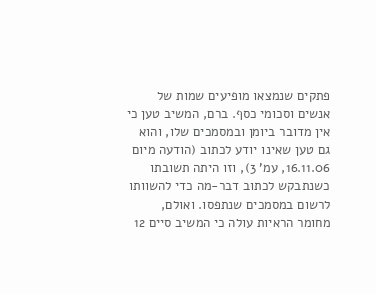פתקים שנמצאו מופיעים שמות של אנשים וסכומי כסף. ברם, המשיב טען כי אין מדובר ביומן ובמסמכים שלו, והוא גם טען שאינו יודע לכתוב (הודעה מיום 16.11.06, עמ' 3), וזו היתה תשובתו כשנתבקש לכתוב דבר-מה כדי להשוותו לרשום במסמכים שנתפסו. ואולם, מחומר הראיות עולה כי המשיב סיים 12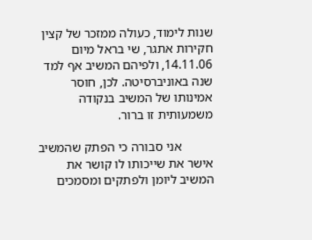שנות לימוד, כעולה ממזכר של קצין חקירות אתגר, שי בראל מיום 14.11.06, ולפיהם המשיב אף למד שנה באוניברסיטה. לכן, חוסר אמינותו של המשיב בנקודה משמעותית זו ברור.

          אני סבורה כי הפתק שהמשיב אישר את שייכותו לו קושר את המשיב ליומן ולפתקים ומסמכים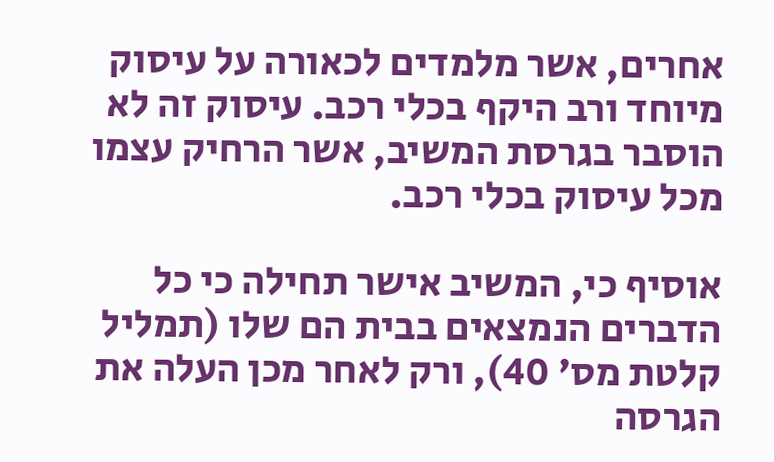אחרים, אשר מלמדים לכאורה על עיסוק מיוחד ורב היקף בכלי רכב. עיסוק זה לא הוסבר בגרסת המשיב, אשר הרחיק עצמו מכל עיסוק בכלי רכב.

אוסיף כי, המשיב אישר תחילה כי כל הדברים הנמצאים בבית הם שלו (תמליל קלטת מס' 40), ורק לאחר מכן העלה את הגרסה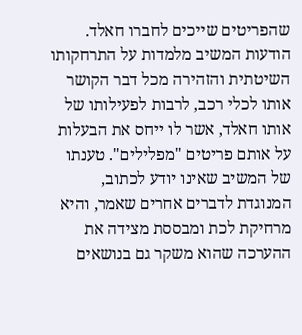שהפריטים שייכים לחברו חאלד. הודעות המשיב מלמדות על התרחקותו השיטתית והזהירה מכל דבר הקושר אותו לכלי רכב, לרבות לפעילותו של אותו חאלד, אשר לו ייחס את הבעלות על אותם פריטים "מפלילים". טענתו של המשיב שאינו יודע לכתוב, המנוגדת לדברים אחרים שאמר, והיא מרחיקת לכת ומבססת מצידה את ההערכה שהוא משקר גם בנושאים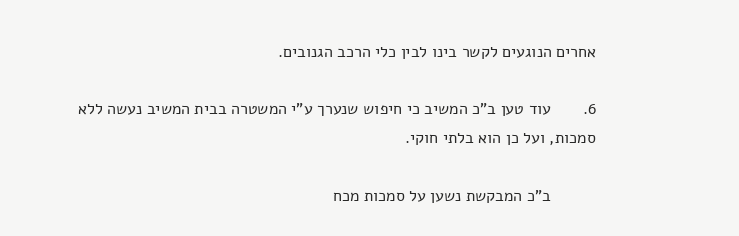אחרים הנוגעים לקשר בינו לבין כלי הרכב הגנובים.

6.       עוד טען ב"כ המשיב כי חיפוש שנערך ע"י המשטרה בבית המשיב נעשה ללא סמכות, ועל כן הוא בלתי חוקי.

          ב"כ המבקשת נשען על סמכות מכח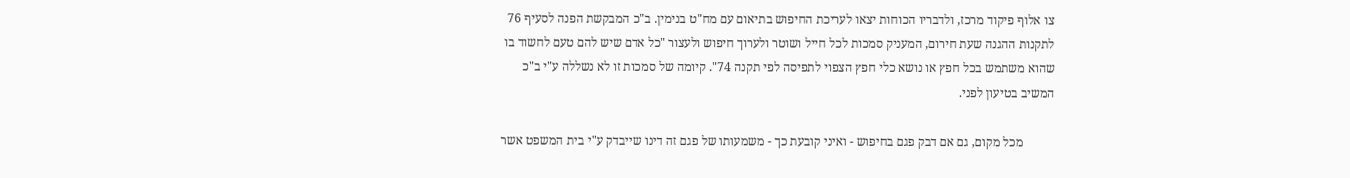צו אלוף פיקוד מרכז, ולדבריו הכוחות יצאו לעריכת החיפוש בתיאום עם מח"ט בנימין. ב"כ המבקשת הפנה לסעיף 76 לתקנות ההגנה שעת חירום, המעניק סמכות לכל חייל ושוטר ולערוך חיפוש ולעצור "כל אדם שיש להם טעם לחשוד בו שהוא משתמש בכל חפץ או נושא כלי חפץ הצפוי לתפיסה לפי תקנה 74". קיומה של סמכות זו לא נשללה ע"י ב"כ המשיב בטיעון לפני.

          מכל מקום, גם אם דבק פגם בחיפוש - ואיני קובעת כך - משמעותו של פגם זה דינו שייבדק ע"י בית המשפט אשר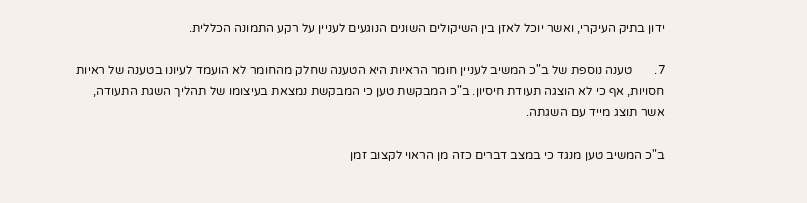ידון בתיק העיקרי, ואשר יוכל לאזן בין השיקולים השונים הנוגעים לעניין על רקע התמונה הכללית.

7.       טענה נוספת של ב"כ המשיב לעניין חומר הראיות היא הטענה שחלק מהחומר לא הועמד לעיונו בטענה של ראיות חסויות, אף כי לא הוצגה תעודת חיסיון. ב"כ המבקשת טען כי המבקשת נמצאת בעיצומו של תהליך השגת התעודה, אשר תוצג מייד עם השגתה.

ב"כ המשיב טען מנגד כי במצב דברים כזה מן הראוי לקצוב זמן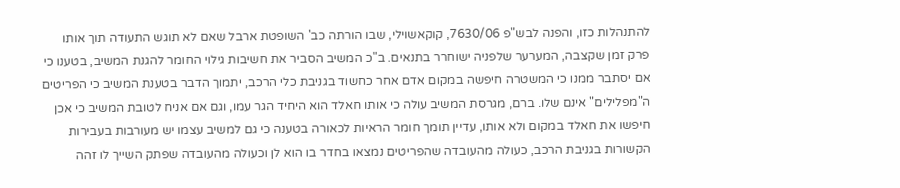להתנהלות כזו, והפנה לבש"פ 7630/06, קוקאשוילי, שבו הורתה כב' השופטת ארבל שאם לא תוגש התעודה תוך אותו פרק זמן שקצבה, המערער שלפניה ישוחרר בתנאים. ב"כ המשיב הסביר את חשיבות גילוי החומר להגנת המשיב, בטענו כי אם יסתבר ממנו כי המשטרה חיפשה במקום אדם אחר כחשוד בגניבת כלי הרכב, יתמוך הדבר בטענת המשיב כי הפריטים ה"מפלילים" אינם שלו. ברם, מגרסת המשיב עולה כי אותו חאלד הוא היחיד הגר עמו, וגם אם אניח לטובת המשיב כי אכן חיפשו את חאלד במקום ולא אותו, עדיין תומך חומר הראיות לכאורה בטענה כי גם למשיב עצמו יש מעורבות בעבירות הקשורות בגניבת הרכב, כעולה מהעובדה שהפריטים נמצאו בחדר בו הוא לן וכעולה מהעובדה שפתק השייך לו זהה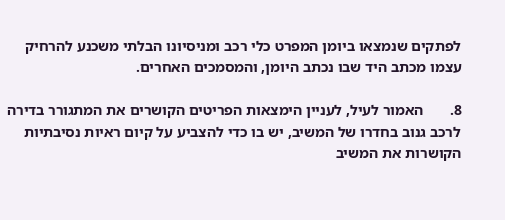לפתקים שנמצאו ביומן המפרט כלי רכב ומניסיונו הבלתי משכנע להרחיק עצמו מכתב היד שבו נכתב היומן, והמסמכים האחרים.

8.       האמור לעיל, לעניין הימצאות הפריטים הקושרים את המתגורר בדירה לרכב גנוב בחדרו של המשיב, יש בו כדי להצביע על קיום ראיות נסיבתיות הקושרות את המשיב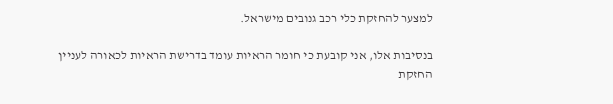למצער להחזקת כלי רכב גנובים מישראל.

בנסיבות אלו, אני קובעת כי חומר הראיות עומד בדרישת הראיות לכאורה לעניין החזקת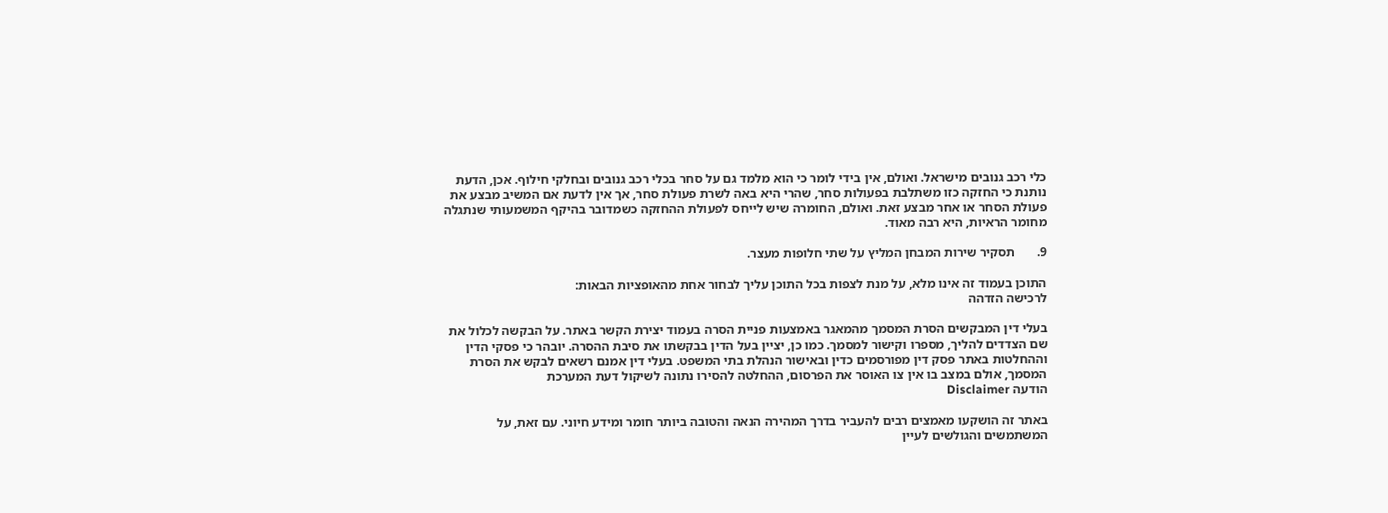כלי רכב גנובים מישראל. ואולם, אין בידי לומר כי הוא מלמד גם על סחר בכלי רכב גנובים ובחלקי חילוף. אכן, הדעת נותנת כי החזקה כזו משתלבת בפעולות סחר, שהרי היא באה לשרת פעולת סחר, אך אין לדעת אם המשיב מבצע את פעולת הסחר או אחר מבצע זאת. ואולם, החומרה שיש לייחס לפעולת ההחזקה כשמדובר בהיקף המשמעותי שנתגלה מחומר הראיות, היא רבה מאוד.

9.       תסקיר שירות המבחן המליץ על שתי חלופות מעצר.

התוכן בעמוד זה אינו מלא, על מנת לצפות בכל התוכן עליך לבחור אחת מהאופציות הבאות:
לרכישה הזדהה

בעלי דין המבקשים הסרת המסמך מהמאגר באמצעות פניית הסרה בעמוד יצירת הקשר באתר. על הבקשה לכלול את שם הצדדים להליך, מספרו וקישור למסמך. כמו כן, יציין בעל הדין בבקשתו את סיבת ההסרה. יובהר כי פסקי הדין וההחלטות באתר פסק דין מפורסמים כדין ובאישור הנהלת בתי המשפט. בעלי דין אמנם רשאים לבקש את הסרת המסמך, אולם במצב בו אין צו האוסר את הפרסום, ההחלטה להסירו נתונה לשיקול דעת המערכת
הודעה Disclaimer

באתר זה הושקעו מאמצים רבים להעביר בדרך המהירה הנאה והטובה ביותר חומר ומידע חיוני. עם זאת, על המשתמשים והגולשים לעיין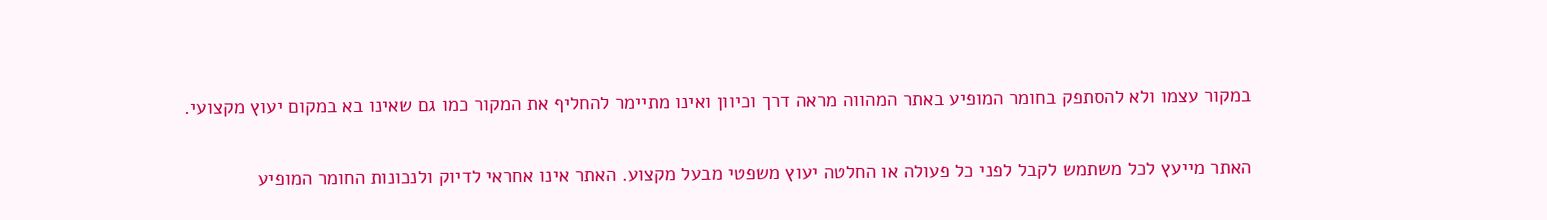במקור עצמו ולא להסתפק בחומר המופיע באתר המהווה מראה דרך וכיוון ואינו מתיימר להחליף את המקור כמו גם שאינו בא במקום יעוץ מקצועי.

האתר מייעץ לכל משתמש לקבל לפני כל פעולה או החלטה יעוץ משפטי מבעל מקצוע. האתר אינו אחראי לדיוק ולנכונות החומר המופיע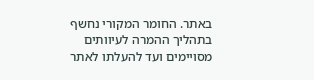באתר. החומר המקורי נחשף בתהליך ההמרה לעיוותים מסויימים ועד להעלתו לאתר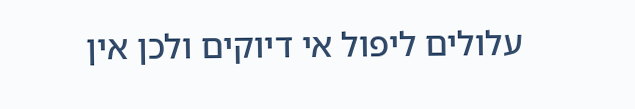עלולים ליפול אי דיוקים ולכן אין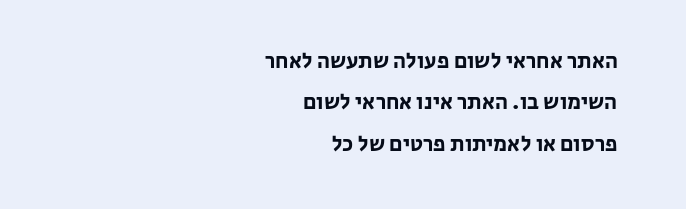האתר אחראי לשום פעולה שתעשה לאחר השימוש בו. האתר אינו אחראי לשום פרסום או לאמיתות פרטים של כל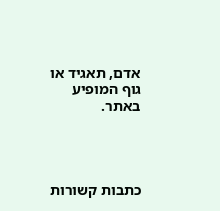אדם, תאגיד או גוף המופיע באתר.




כתבות קשורות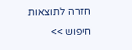חזרה לתוצאות חיפוש >>